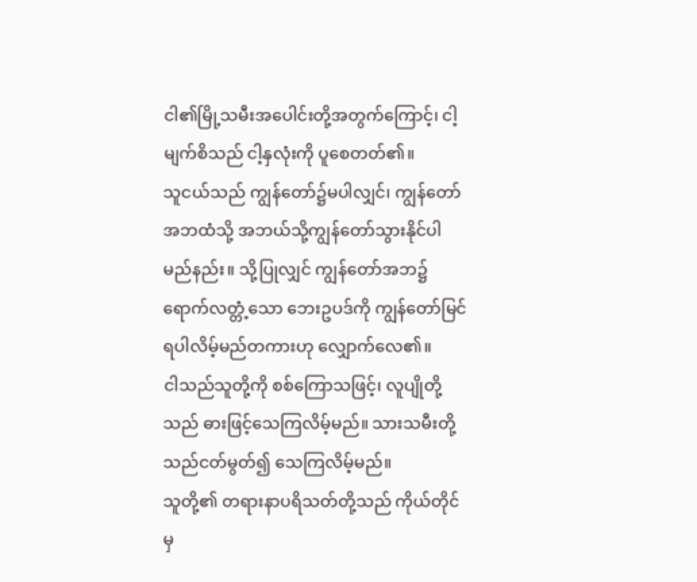ငါ၏မြို့သမီးအပေါင်းတို့အတွက်ကြောင့်၊ ငါ့မျက်စိသည် ငါ့နှလုံးကို ပူစေတတ်၏။
သူငယ်သည် ကျွန်တော်၌မပါလျှင်၊ ကျွန်တော်အဘထံသို့ အဘယ်သို့ကျွန်တော်သွားနိုင်ပါမည်နည်း။ သို့ပြုလျှင် ကျွန်တော်အဘ၌ရောက်လတ္တံ့သော ဘေးဥပဒ်ကို ကျွန်တော်မြင်ရပါလိမ့်မည်တကားဟု လျှောက်လေ၏။
ငါသည်သူတို့ကို စစ်ကြောသဖြင့်၊ လူပျိုတို့သည် ဓားဖြင့်သေကြလိမ့်မည်။ သားသမီးတို့သည်ငတ်မွတ်၍ သေကြလိမ့်မည်။
သူတို့၏ တရားနာပရိသတ်တို့သည် ကိုယ်တိုင်မှ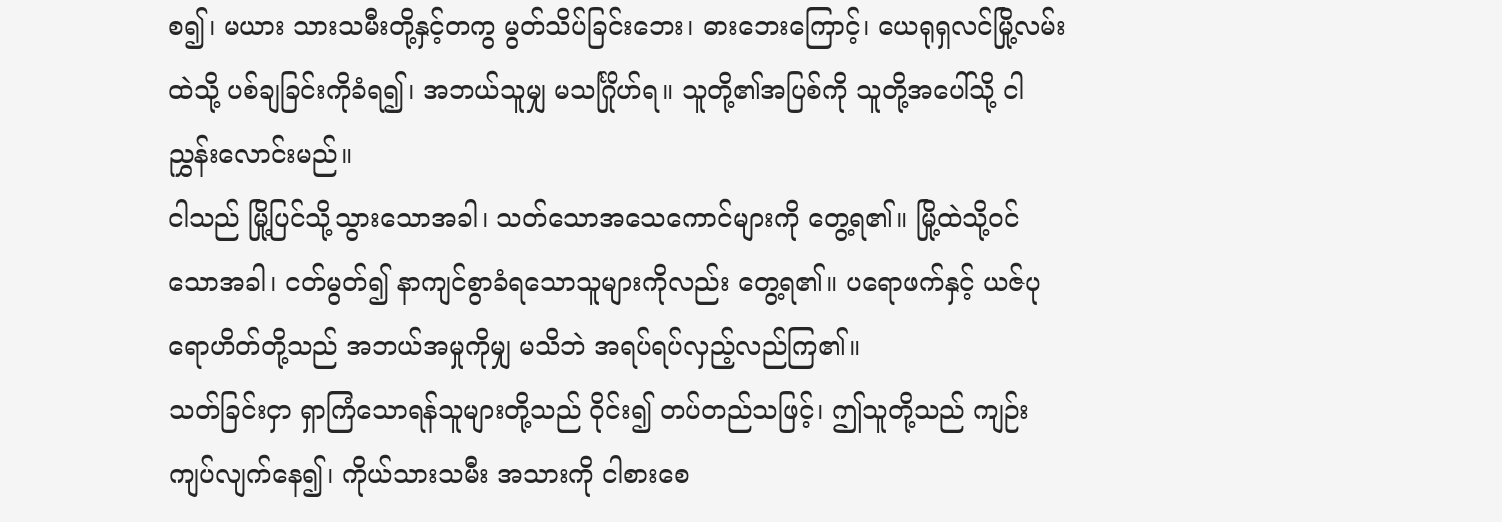စ၍၊ မယား သားသမီးတို့နှင့်တကွ မွတ်သိပ်ခြင်းဘေး၊ ဓားဘေးကြောင့်၊ ယေရုရှလင်မြို့လမ်းထဲသို့ ပစ်ချခြင်းကိုခံရ၍၊ အဘယ်သူမျှ မသင်္ဂြိုဟ်ရ။ သူတို့၏အပြစ်ကို သူတို့အပေါ်သို့ ငါညွှန်းလောင်းမည်။
ငါသည် မြို့ပြင်သို့သွားသောအခါ၊ သတ်သောအသေကောင်များကို တွေ့ရ၏။ မြို့ထဲသို့ဝင်သောအခါ၊ ငတ်မွတ်၍ နာကျင်စွာခံရသောသူများကိုလည်း တွေ့ရ၏။ ပရောဖက်နှင့် ယဇ်ပုရောဟိတ်တို့သည် အဘယ်အမှုကိုမျှ မသိဘဲ အရပ်ရပ်လှည့်လည်ကြ၏။
သတ်ခြင်းငှာ ရှာကြံသောရန်သူများတို့သည် ဝိုင်း၍ တပ်တည်သဖြင့်၊ ဤသူတို့သည် ကျဉ်းကျပ်လျက်နေ၍၊ ကိုယ်သားသမီး အသားကို ငါစားစေ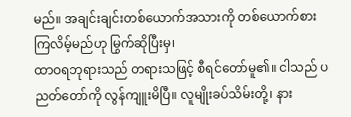မည်။ အချင်းချင်းတစ်ယောက်အသားကို တစ်ယောက်စားကြလိမ့်မည်ဟု မြွက်ဆိုပြီးမှ၊
ထာဝရဘုရားသည် တရားသဖြင့် စီရင်တော်မူ၏။ ငါသည် ပညတ်တော်ကို လွန်ကျူးမိပြီ။ လူမျိုးခပ်သိမ်းတို့၊ နား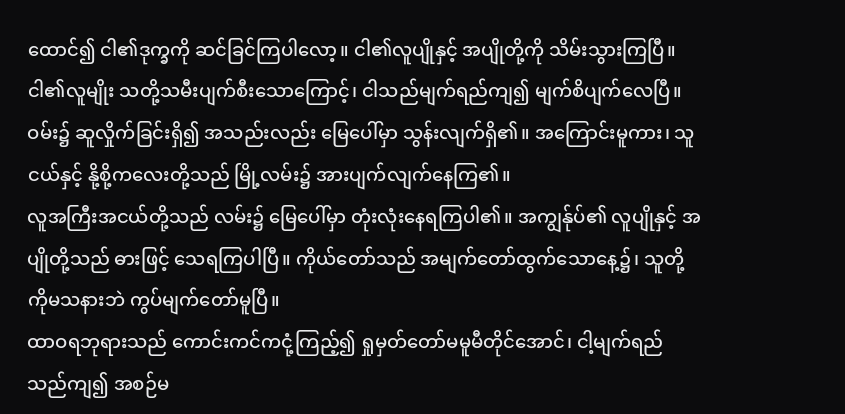ထောင်၍ ငါ၏ဒုက္ခကို ဆင်ခြင်ကြပါလော့။ ငါ၏လူပျိုနှင့် အပျိုတို့ကို သိမ်းသွားကြပြီ။
ငါ၏လူမျိုး သတို့သမီးပျက်စီးသောကြောင့်၊ ငါသည်မျက်ရည်ကျ၍ မျက်စိပျက်လေပြီ။ ဝမ်း၌ ဆူလှိုက်ခြင်းရှိ၍ အသည်းလည်း မြေပေါ်မှာ သွန်းလျက်ရှိ၏။ အကြောင်းမူကား၊ သူငယ်နှင့် နို့စို့ကလေးတို့သည် မြို့လမ်း၌ အားပျက်လျက်နေကြ၏။
လူအကြီးအငယ်တို့သည် လမ်း၌ မြေပေါ်မှာ တုံးလုံးနေရကြပါ၏။ အကျွန်ုပ်၏ လူပျိုနှင့် အပျိုတို့သည် ဓားဖြင့် သေရကြပါပြီ။ ကိုယ်တော်သည် အမျက်တော်ထွက်သောနေ့၌၊ သူတို့ကိုမသနားဘဲ ကွပ်မျက်တော်မူပြီ။
ထာဝရဘုရားသည် ကောင်းကင်ကငုံ့ကြည့်၍ ရှုမှတ်တော်မမူမီတိုင်အောင်၊ ငါ့မျက်ရည်သည်ကျ၍ အစဉ်မ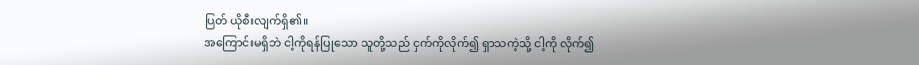ပြတ် ယိုစီးလျက်ရှိ၏။
အကြောင်းမရှိဘဲ ငါ့ကိုရန်ပြုသော သူတို့သည် ငှက်ကိုလိုက်၍ ရှာသကဲ့သို့ ငါ့ကို လိုက်၍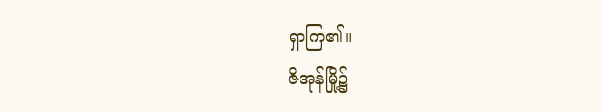ရှာကြ၏။
ဇိအုန်မြို့၌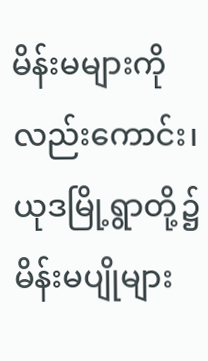မိန်းမများကိုလည်းကောင်း၊ ယုဒမြို့ရွာတို့၌ မိန်းမပျိုများ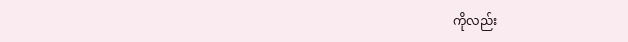ကိုလည်း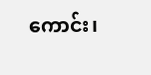ကောင်း၊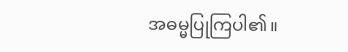အဓမ္မပြုကြပါ၏။